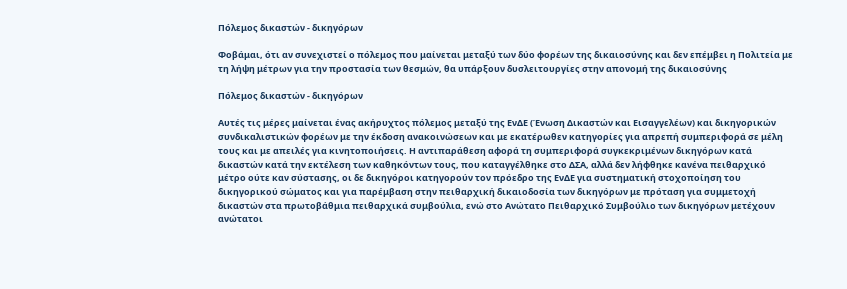Πόλεμος δικαστών - δικηγόρων

Φοβάμαι, ότι αν συνεχιστεί ο πόλεμος που μαίνεται μεταξύ των δύο φορέων της δικαιοσύνης και δεν επέμβει η Πολιτεία με τη λήψη μέτρων για την προστασία των θεσμών, θα υπάρξουν δυσλειτουργίες στην απονομή της δικαιοσύνης

Πόλεμος δικαστών - δικηγόρων

Αυτές τις μέρες μαίνεται ένας ακήρυχτος πόλεμος μεταξύ της ΕνΔΕ (Ένωση Δικαστών και Εισαγγελέων) και δικηγορικών συνδικαλιστικών φορέων με την έκδοση ανακοινώσεων και με εκατέρωθεν κατηγορίες για απρεπή συμπεριφορά σε μέλη τους και με απειλές για κινητοποιήσεις. Η αντιπαράθεση αφορά τη συμπεριφορά συγκεκριμένων δικηγόρων κατά δικαστών κατά την εκτέλεση των καθηκόντων τους, που καταγγέλθηκε στο ΔΣΑ, αλλά δεν λήφθηκε κανένα πειθαρχικό μέτρο ούτε καν σύστασης, οι δε δικηγόροι κατηγορούν τον πρόεδρο της ΕνΔΕ για συστηματική στοχοποίηση του δικηγορικού σώματος και για παρέμβαση στην πειθαρχική δικαιοδοσία των δικηγόρων με πρόταση για συμμετοχή δικαστών στα πρωτοβάθμια πειθαρχικά συμβούλια, ενώ στο Ανώτατο Πειθαρχικό Συμβούλιο των δικηγόρων μετέχουν ανώτατοι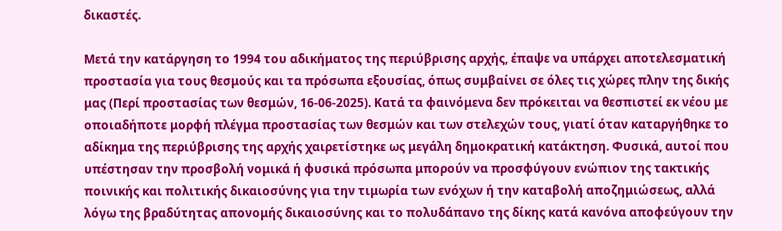δικαστές.

Μετά την κατάργηση το 1994 του αδικήματος της περιύβρισης αρχής, έπαψε να υπάρχει αποτελεσματική προστασία για τους θεσμούς και τα πρόσωπα εξουσίας, όπως συμβαίνει σε όλες τις χώρες πλην της δικής μας (Περί προστασίας των θεσμών, 16-06-2025). Κατά τα φαινόμενα δεν πρόκειται να θεσπιστεί εκ νέου με οποιαδήποτε μορφή πλέγμα προστασίας των θεσμών και των στελεχών τους, γιατί όταν καταργήθηκε το αδίκημα της περιύβρισης της αρχής χαιρετίστηκε ως μεγάλη δημοκρατική κατάκτηση. Φυσικά, αυτοί που υπέστησαν την προσβολή νομικά ή φυσικά πρόσωπα μπορούν να προσφύγουν ενώπιον της τακτικής ποινικής και πολιτικής δικαιοσύνης για την τιμωρία των ενόχων ή την καταβολή αποζημιώσεως, αλλά λόγω της βραδύτητας απονομής δικαιοσύνης και το πολυδάπανο της δίκης κατά κανόνα αποφεύγουν την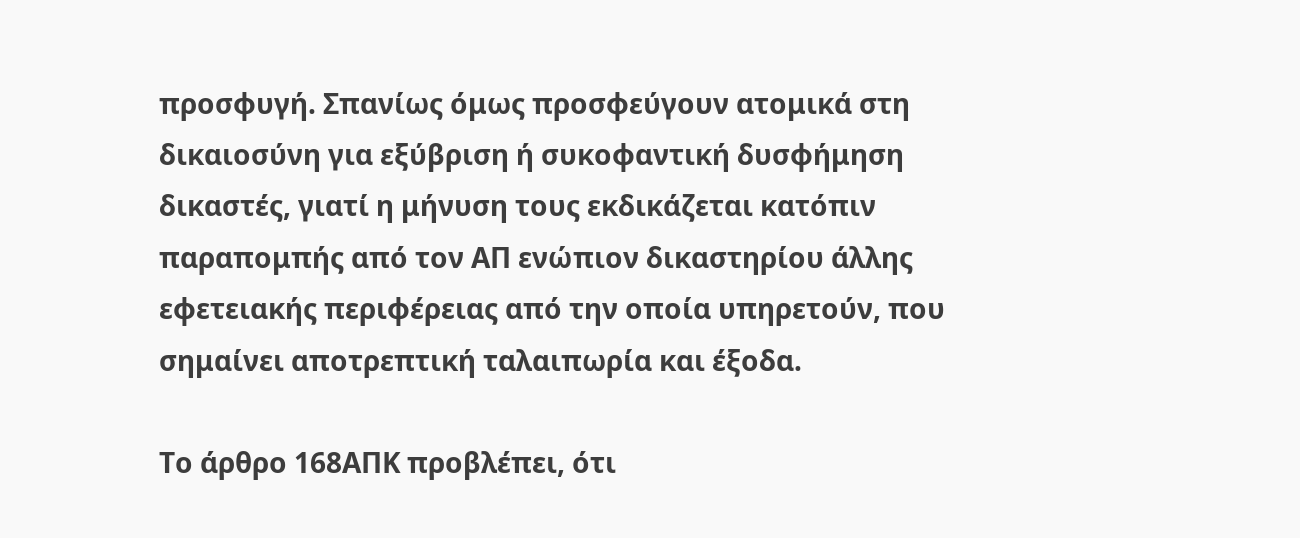προσφυγή. Σπανίως όμως προσφεύγουν ατομικά στη δικαιοσύνη για εξύβριση ή συκοφαντική δυσφήμηση δικαστές, γιατί η μήνυση τους εκδικάζεται κατόπιν παραπομπής από τον ΑΠ ενώπιον δικαστηρίου άλλης εφετειακής περιφέρειας από την οποία υπηρετούν, που σημαίνει αποτρεπτική ταλαιπωρία και έξοδα.

Το άρθρο 168ΑΠΚ προβλέπει, ότι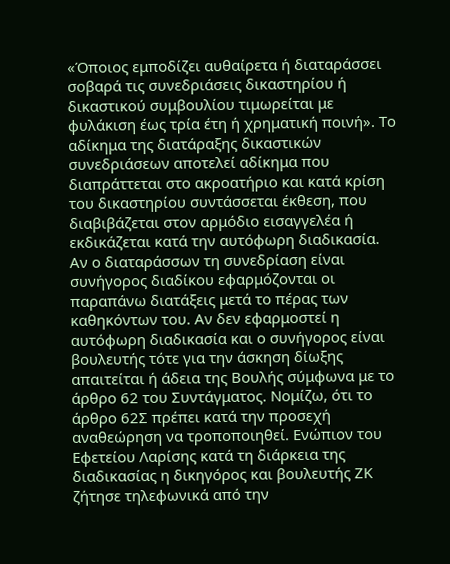«Όποιος εμποδίζει αυθαίρετα ή διαταράσσει σοβαρά τις συνεδριάσεις δικαστηρίου ή δικαστικού συμβουλίου τιμωρείται με φυλάκιση έως τρία έτη ή χρηματική ποινή». Το αδίκημα της διατάραξης δικαστικών συνεδριάσεων αποτελεί αδίκημα που διαπράττεται στο ακροατήριο και κατά κρίση του δικαστηρίου συντάσσεται έκθεση, που διαβιβάζεται στον αρμόδιο εισαγγελέα ή εκδικάζεται κατά την αυτόφωρη διαδικασία. Αν ο διαταράσσων τη συνεδρίαση είναι συνήγορος διαδίκου εφαρμόζονται οι παραπάνω διατάξεις μετά το πέρας των καθηκόντων του. Αν δεν εφαρμοστεί η αυτόφωρη διαδικασία και ο συνήγορος είναι βουλευτής τότε για την άσκηση δίωξης απαιτείται ή άδεια της Βουλής σύμφωνα με το άρθρο 62 του Συντάγματος. Νομίζω, ότι το άρθρο 62Σ πρέπει κατά την προσεχή αναθεώρηση να τροποποιηθεί. Ενώπιον του Εφετείου Λαρίσης κατά τη διάρκεια της διαδικασίας η δικηγόρος και βουλευτής ΖΚ ζήτησε τηλεφωνικά από την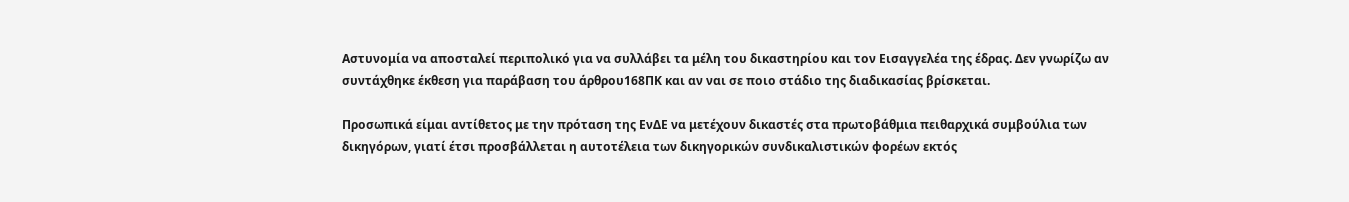Αστυνομία να αποσταλεί περιπολικό για να συλλάβει τα μέλη του δικαστηρίου και τον Εισαγγελέα της έδρας. Δεν γνωρίζω αν συντάχθηκε έκθεση για παράβαση του άρθρου168ΠΚ και αν ναι σε ποιο στάδιο της διαδικασίας βρίσκεται.

Προσωπικά είμαι αντίθετος με την πρόταση της ΕνΔΕ να μετέχουν δικαστές στα πρωτοβάθμια πειθαρχικά συμβούλια των δικηγόρων, γιατί έτσι προσβάλλεται η αυτοτέλεια των δικηγορικών συνδικαλιστικών φορέων εκτός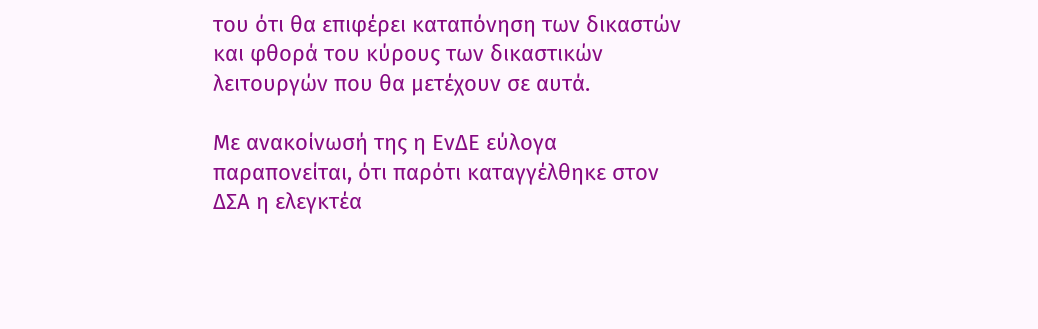του ότι θα επιφέρει καταπόνηση των δικαστών και φθορά του κύρους των δικαστικών λειτουργών που θα μετέχουν σε αυτά.

Με ανακοίνωσή της η ΕνΔΕ εύλογα παραπονείται, ότι παρότι καταγγέλθηκε στον ΔΣΑ η ελεγκτέα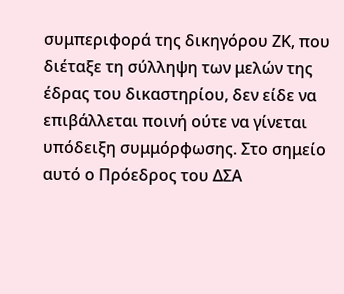συμπεριφορά της δικηγόρου ΖΚ, που διέταξε τη σύλληψη των μελών της έδρας του δικαστηρίου, δεν είδε να επιβάλλεται ποινή ούτε να γίνεται υπόδειξη συμμόρφωσης. Στο σημείο αυτό ο Πρόεδρος του ΔΣΑ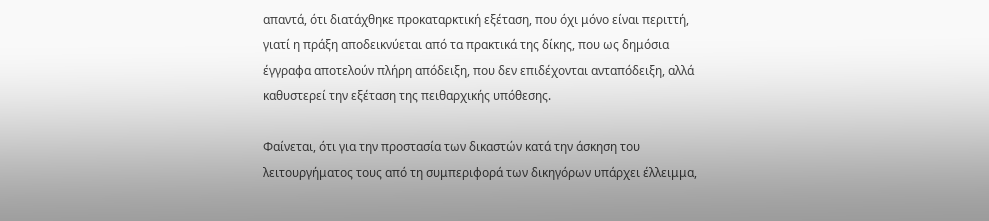απαντά, ότι διατάχθηκε προκαταρκτική εξέταση, που όχι μόνο είναι περιττή, γιατί η πράξη αποδεικνύεται από τα πρακτικά της δίκης, που ως δημόσια έγγραφα αποτελούν πλήρη απόδειξη, που δεν επιδέχονται ανταπόδειξη, αλλά καθυστερεί την εξέταση της πειθαρχικής υπόθεσης.

Φαίνεται, ότι για την προστασία των δικαστών κατά την άσκηση του λειτουργήματος τους από τη συμπεριφορά των δικηγόρων υπάρχει έλλειμμα,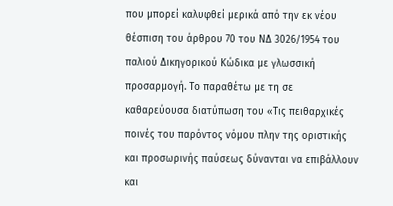που μπορεί καλυφθεί μερικά από την εκ νέου θέσπιση του άρθρου 70 του ΝΔ 3026/1954 του παλιού Δικηγορικού Κώδικα με γλωσσική προσαρμογή. Το παραθέτω με τη σε καθαρεύουσα διατύπωση του «Τις πειθαρχικές ποινές του παρόντος νόμου πλην της οριστικής και προσωρινής παύσεως δύνανται να επιβάλλουν και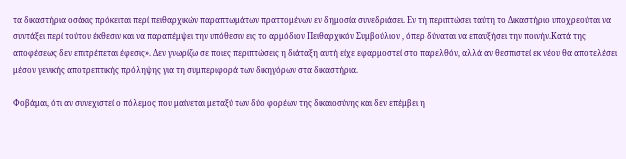τα δικαστήρια οσάκις πρόκειται περί πειθαρχικών παραπτωμάτων πραττομένων εν δημοσία συνεδριάσει. Εν τη περιπτώσει ταύτη το Δικαστήριο υποχρεούται να συντάξει περί τούτου έκθεσιν και να παραπέμψει την υπόθεσιν εις το αρμόδιον Πειθαρχικόν Συμβούλιον , όπερ δύναται να επαυξήσει την ποινήν.Κατά της αποφέσεως δεν επιτρέπεται έφεσις». Δεν γνωρίζω σε ποιες περιπτώσεις η διάταξη αυτή είχε εφαρμοστεί στο παρελθόν, αλλά αν θεσπιστεί εκ νέου θα αποτελέσει μέσον γενικής αποτρεπτικής πρόληψης για τη συμπεριφορά των δικηγόρων στα δικαστήρια.

Φοβάμαι, ότι αν συνεχιστεί ο πόλεμος που μαίνεται μεταξύ των δύο φορέων της δικαιοσύνης και δεν επέμβει η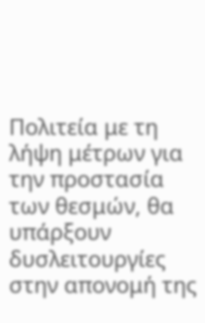Πολιτεία με τη λήψη μέτρων για την προστασία των θεσμών, θα υπάρξουν δυσλειτουργίες στην απονομή της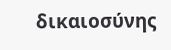δικαιοσύνης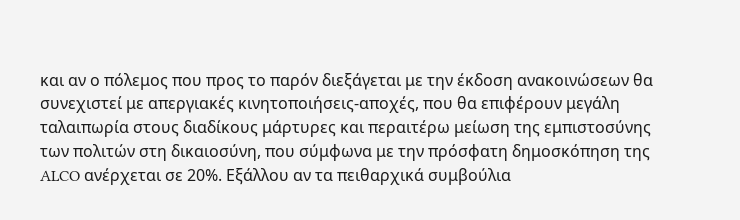και αν ο πόλεμος που προς το παρόν διεξάγεται με την έκδοση ανακοινώσεων θα συνεχιστεί με απεργιακές κινητοποιήσεις-αποχές, που θα επιφέρουν μεγάλη ταλαιπωρία στους διαδίκους μάρτυρες και περαιτέρω μείωση της εμπιστοσύνης των πολιτών στη δικαιοσύνη, που σύμφωνα με την πρόσφατη δημοσκόπηση της ALCO ανέρχεται σε 20%. Εξάλλου αν τα πειθαρχικά συμβούλια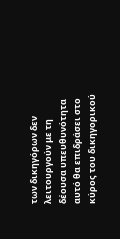των δικηγόρων δεν λειτουργούν με τη δέουσα υπευθυνότητα αυτό θα επιδράσει στο κύρος του δικηγορικού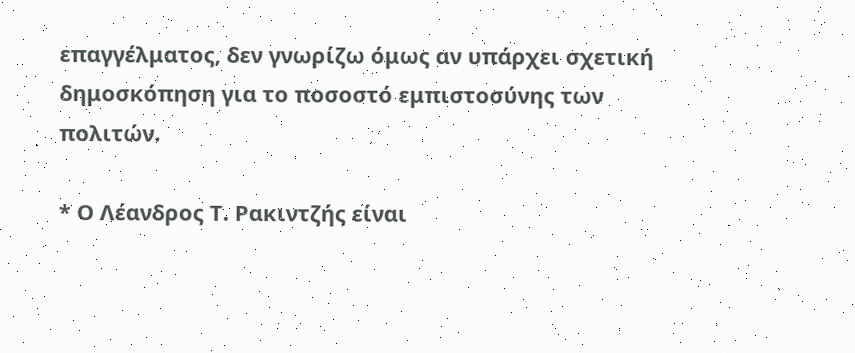επαγγέλματος, δεν γνωρίζω όμως αν υπάρχει σχετική δημοσκόπηση για το ποσοστό εμπιστοσύνης των πολιτών.

* Ο Λέανδρος Τ. Ρακιντζής είναι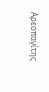Αρεοπαγίτης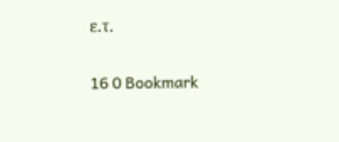ε.τ.


16 0 Bookmark